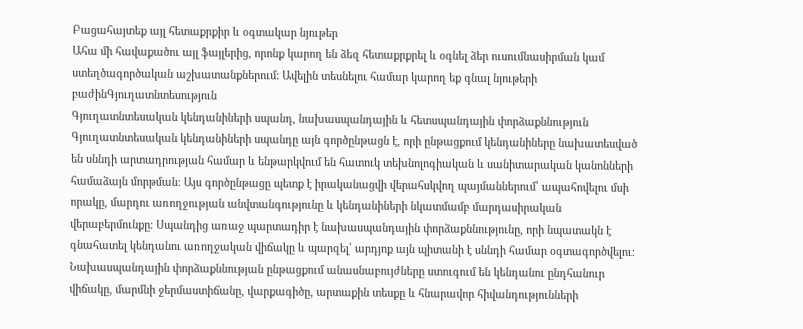Բացահայտեք այլ հետաքրքիր և օգտակար նյութեր
Ահա մի հավաքածու այլ ֆայլերից, որոնք կարող են ձեզ հետաքրքրել և օգնել ձեր ուսումնասիրման կամ ստեղծագործական աշխատանքներում: Ավելին տեսնելու համար կարող եք գնալ նյութերի բաժինԳյուղատնտեսություն
Գյուղատնտեսական կենդանիների սպանդ, նախասպանդային և հետսպանդային փորձաքննություն
Գյուղատնտեսական կենդանիների սպանդը այն գործընթացն է, որի ընթացքում կենդանիները նախատեսված են սննդի արտադրության համար և ենթարկվում են հատուկ տեխնոլոգիական և սանիտարական կանոնների համաձայն մորթման։ Այս գործընթացը պետք է իրականացվի վերահսկվող պայմաններում՝ ապահովելու մսի որակը, մարդու առողջության անվտանգությունը և կենդանիների նկատմամբ մարդասիրական վերաբերմունքը։ Սպանդից առաջ պարտադիր է նախասպանդային փորձաքննությունը, որի նպատակն է գնահատել կենդանու առողջական վիճակը և պարզել՝ արդյոք այն պիտանի է սննդի համար օգտագործվելու։ Նախասպանդային փորձաքննության ընթացքում անասնաբույժները ստուգում են կենդանու ընդհանուր վիճակը, մարմնի ջերմաստիճանը, վարքագիծը, արտաքին տեսքը և հնարավոր հիվանդությունների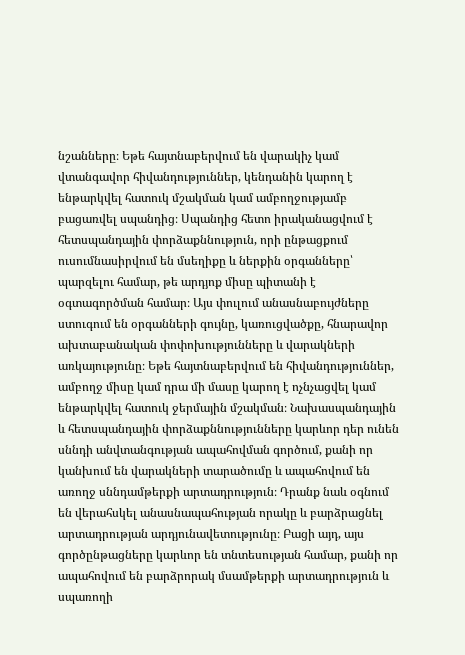նշանները։ Եթե հայտնաբերվում են վարակիչ կամ վտանգավոր հիվանդություններ, կենդանին կարող է ենթարկվել հատուկ մշակման կամ ամբողջությամբ բացառվել սպանդից։ Սպանդից հետո իրականացվում է հետսպանդային փորձաքննություն, որի ընթացքում ուսումնասիրվում են մսեղիքը և ներքին օրգանները՝ պարզելու համար, թե արդյոք միսը պիտանի է օգտագործման համար։ Այս փուլում անասնաբույժները ստուգում են օրգանների գույնը, կառուցվածքը, հնարավոր ախտաբանական փոփոխությունները և վարակների առկայությունը։ Եթե հայտնաբերվում են հիվանդություններ, ամբողջ միսը կամ դրա մի մասը կարող է ոչնչացվել կամ ենթարկվել հատուկ ջերմային մշակման։ Նախասպանդային և հետսպանդային փորձաքննությունները կարևոր դեր ունեն սննդի անվտանգության ապահովման գործում, քանի որ կանխում են վարակների տարածումը և ապահովում են առողջ սննդամթերքի արտադրություն։ Դրանք նաև օգնում են վերահսկել անասնապահության որակը և բարձրացնել արտադրության արդյունավետությունը։ Բացի այդ, այս գործընթացները կարևոր են տնտեսության համար, քանի որ ապահովում են բարձրորակ մսամթերքի արտադրություն և սպառողի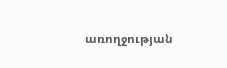առողջության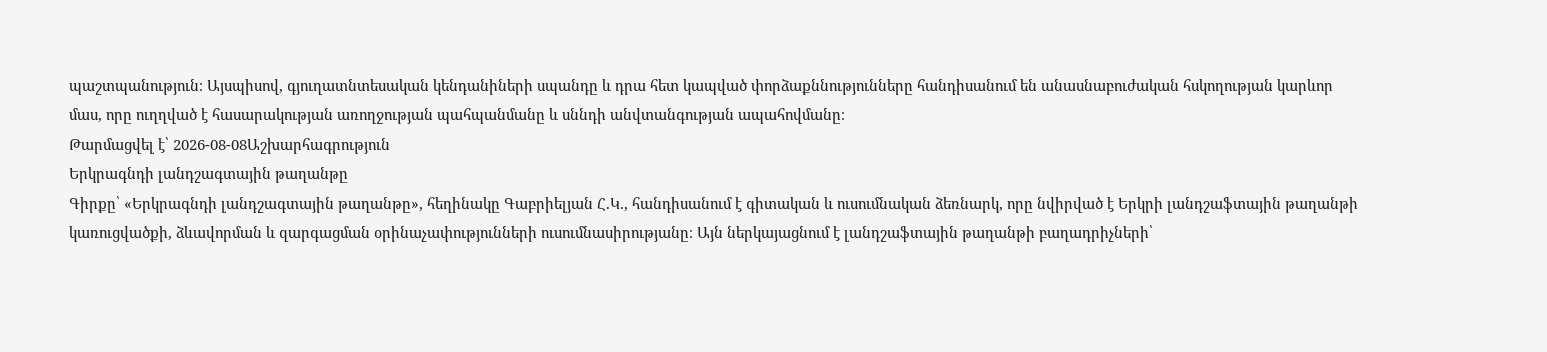պաշտպանություն։ Այսպիսով, գյուղատնտեսական կենդանիների սպանդը և դրա հետ կապված փորձաքննությունները հանդիսանում են անասնաբուժական հսկողության կարևոր մաս, որը ուղղված է հասարակության առողջության պահպանմանը և սննդի անվտանգության ապահովմանը։
Թարմացվել է՝ 2026-08-08Աշխարհագրություն
Երկրագնդի լանդշագտային թաղանթը
Գիրքը՝ «Երկրագնդի լանդշագտային թաղանթը», հեղինակը Գաբրիելյան Հ.Կ., հանդիսանում է գիտական և ուսումնական ձեռնարկ, որը նվիրված է Երկրի լանդշաֆտային թաղանթի կառուցվածքի, ձևավորման և զարգացման օրինաչափությունների ուսումնասիրությանը։ Այն ներկայացնում է լանդշաֆտային թաղանթի բաղադրիչների՝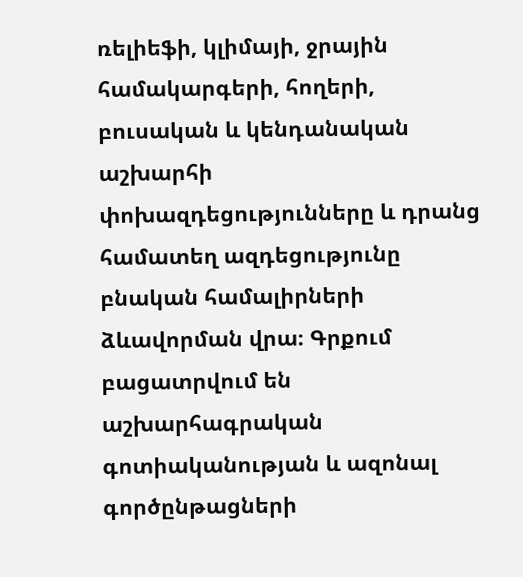ռելիեֆի, կլիմայի, ջրային համակարգերի, հողերի, բուսական և կենդանական աշխարհի փոխազդեցությունները և դրանց համատեղ ազդեցությունը բնական համալիրների ձևավորման վրա։ Գրքում բացատրվում են աշխարհագրական գոտիականության և ազոնալ գործընթացների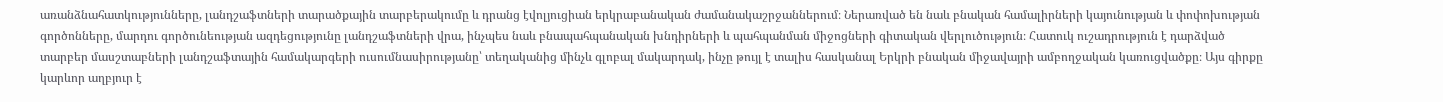առանձնահատկությունները, լանդշաֆտների տարածքային տարբերակումը և դրանց էվոլյուցիան երկրաբանական ժամանակաշրջաններում։ Ներառված են նաև բնական համալիրների կայունության և փոփոխության գործոնները, մարդու գործունեության ազդեցությունը լանդշաֆտների վրա, ինչպես նաև բնապահպանական խնդիրների և պահպանման միջոցների գիտական վերլուծություն։ Հատուկ ուշադրություն է դարձված տարբեր մասշտաբների լանդշաֆտային համակարգերի ուսումնասիրությանը՝ տեղականից մինչև գլոբալ մակարդակ, ինչը թույլ է տալիս հասկանալ Երկրի բնական միջավայրի ամբողջական կառուցվածքը։ Այս գիրքը կարևոր աղբյուր է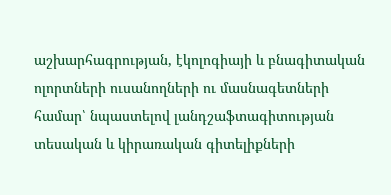աշխարհագրության, էկոլոգիայի և բնագիտական ոլորտների ուսանողների ու մասնագետների համար՝ նպաստելով լանդշաֆտագիտության տեսական և կիրառական գիտելիքների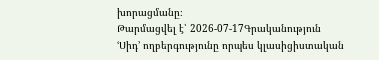խորացմանը։
Թարմացվել է՝ 2026-07-17Գրականություն
ՙՍիդ՚ ողբերգությունը որպես կլասիցիստական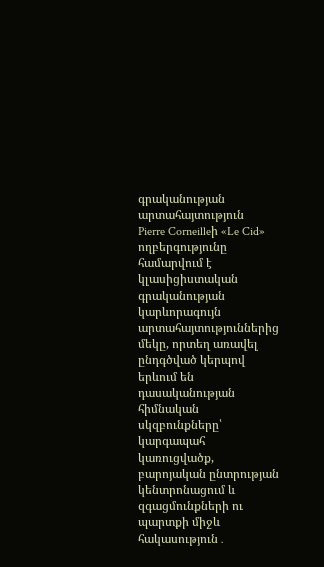գրականության արտահայտություն
Pierre Corneilleի «Le Cid» ողբերգությունը համարվում է կլասիցիստական գրականության կարևորագույն արտահայտություններից մեկը, որտեղ առավել ընդգծված կերպով երևում են դասականության հիմնական սկզբունքները՝ կարգապահ կառուցվածք, բարոյական ընտրության կենտրոնացում և զգացմունքների ու պարտքի միջև հակասություն․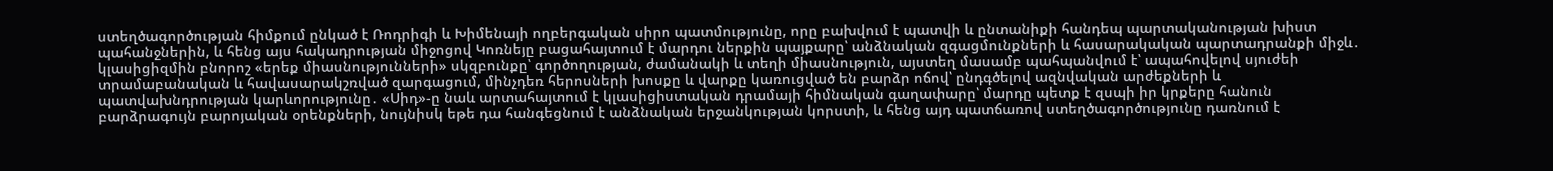ստեղծագործության հիմքում ընկած է Ռոդրիգի և Խիմենայի ողբերգական սիրո պատմությունը, որը բախվում է պատվի և ընտանիքի հանդեպ պարտականության խիստ պահանջներին, և հենց այս հակադրության միջոցով Կոռնեյը բացահայտում է մարդու ներքին պայքարը՝ անձնական զգացմունքների և հասարակական պարտադրանքի միջև․ կլասիցիզմին բնորոշ «երեք միասնությունների» սկզբունքը՝ գործողության, ժամանակի և տեղի միասնություն, այստեղ մասամբ պահպանվում է՝ ապահովելով սյուժեի տրամաբանական և հավասարակշռված զարգացում, մինչդեռ հերոսների խոսքը և վարքը կառուցված են բարձր ոճով՝ ընդգծելով ազնվական արժեքների և պատվախնդրության կարևորությունը․ «Սիդ»-ը նաև արտահայտում է կլասիցիստական դրամայի հիմնական գաղափարը՝ մարդը պետք է զսպի իր կրքերը հանուն բարձրագույն բարոյական օրենքների, նույնիսկ եթե դա հանգեցնում է անձնական երջանկության կորստի, և հենց այդ պատճառով ստեղծագործությունը դառնում է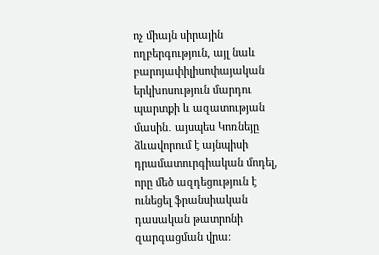ոչ միայն սիրային ողբերգություն, այլ նաև բարոյափիլիսոփայական երկխոսություն մարդու պարտքի և ազատության մասին․ այսպես Կոռնեյը ձևավորում է այնպիսի դրամատուրգիական մոդել, որը մեծ ազդեցություն է ունեցել ֆրանսիական դասական թատրոնի զարգացման վրա։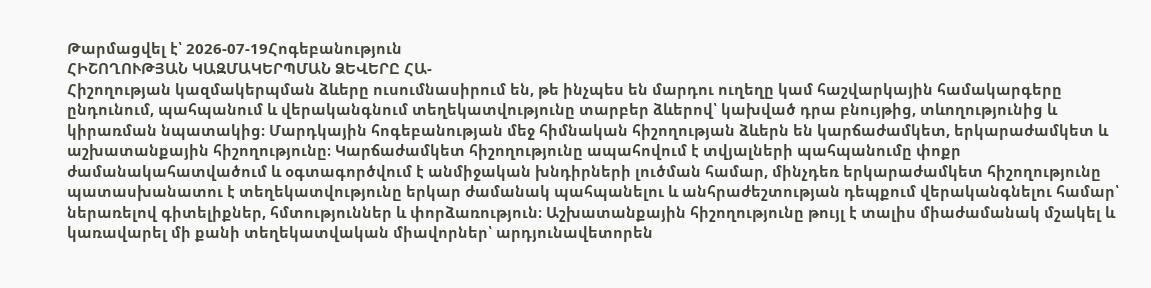Թարմացվել է՝ 2026-07-19Հոգեբանություն
ՀԻՇՈՂՈՒԹՅԱՆ ԿԱԶՄԱԿԵՐՊՄԱՆ ՁԵՎԵՐԸ ՀԱ-
Հիշողության կազմակերպման ձևերը ուսումնասիրում են, թե ինչպես են մարդու ուղեղը կամ հաշվարկային համակարգերը ընդունում, պահպանում և վերականգնում տեղեկատվությունը տարբեր ձևերով՝ կախված դրա բնույթից, տևողությունից և կիրառման նպատակից։ Մարդկային հոգեբանության մեջ հիմնական հիշողության ձևերն են կարճաժամկետ, երկարաժամկետ և աշխատանքային հիշողությունը։ Կարճաժամկետ հիշողությունը ապահովում է տվյալների պահպանումը փոքր ժամանակահատվածում և օգտագործվում է անմիջական խնդիրների լուծման համար, մինչդեռ երկարաժամկետ հիշողությունը պատասխանատու է տեղեկատվությունը երկար ժամանակ պահպանելու և անհրաժեշտության դեպքում վերականգնելու համար՝ ներառելով գիտելիքներ, հմտություններ և փորձառություն։ Աշխատանքային հիշողությունը թույլ է տալիս միաժամանակ մշակել և կառավարել մի քանի տեղեկատվական միավորներ՝ արդյունավետորեն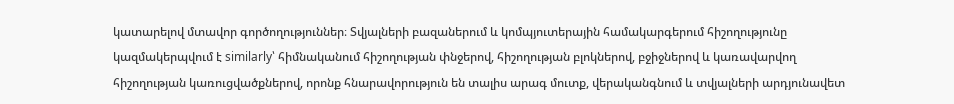կատարելով մտավոր գործողություններ։ Տվյալների բազաներում և կոմպյուտերային համակարգերում հիշողությունը կազմակերպվում է similarly՝ հիմնականում հիշողության փնջերով, հիշողության բլոկներով, բջիջներով և կառավարվող հիշողության կառուցվածքներով, որոնք հնարավորություն են տալիս արագ մուտք, վերականգնում և տվյալների արդյունավետ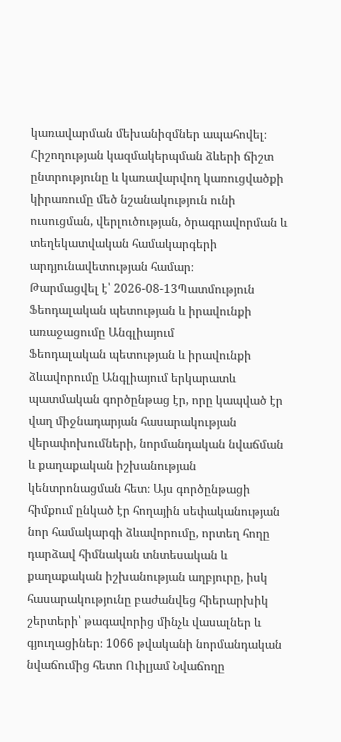կառավարման մեխանիզմներ ապահովել։ Հիշողության կազմակերպման ձևերի ճիշտ ընտրությունը և կառավարվող կառուցվածքի կիրառումը մեծ նշանակություն ունի ուսուցման, վերլուծության, ծրագրավորման և տեղեկատվական համակարգերի արդյունավետության համար։
Թարմացվել է՝ 2026-08-13Պատմություն
Ֆեոդալական պետության և իրավունքի առաջացումը Անգլիայում
Ֆեոդալական պետության և իրավունքի ձևավորումը Անգլիայում երկարատև պատմական գործընթաց էր, որը կապված էր վաղ միջնադարյան հասարակության վերափոխումների, նորմանդական նվաճման և քաղաքական իշխանության կենտրոնացման հետ։ Այս գործընթացի հիմքում ընկած էր հողային սեփականության նոր համակարգի ձևավորումը, որտեղ հողը դարձավ հիմնական տնտեսական և քաղաքական իշխանության աղբյուրը, իսկ հասարակությունը բաժանվեց հիերարխիկ շերտերի՝ թագավորից մինչև վասալներ և գյուղացիներ։ 1066 թվականի նորմանդական նվաճումից հետո Ուիլյամ Նվաճողը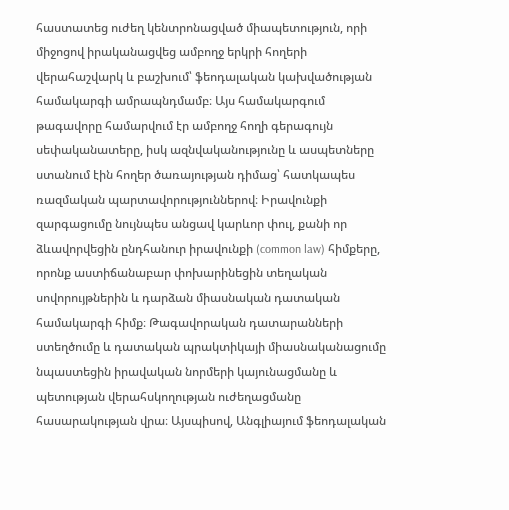հաստատեց ուժեղ կենտրոնացված միապետություն, որի միջոցով իրականացվեց ամբողջ երկրի հողերի վերահաշվարկ և բաշխում՝ ֆեոդալական կախվածության համակարգի ամրապնդմամբ։ Այս համակարգում թագավորը համարվում էր ամբողջ հողի գերագույն սեփականատերը, իսկ ազնվականությունը և ասպետները ստանում էին հողեր ծառայության դիմաց՝ հատկապես ռազմական պարտավորություններով։ Իրավունքի զարգացումը նույնպես անցավ կարևոր փուլ, քանի որ ձևավորվեցին ընդհանուր իրավունքի (common law) հիմքերը, որոնք աստիճանաբար փոխարինեցին տեղական սովորույթներին և դարձան միասնական դատական համակարգի հիմք։ Թագավորական դատարանների ստեղծումը և դատական պրակտիկայի միասնականացումը նպաստեցին իրավական նորմերի կայունացմանը և պետության վերահսկողության ուժեղացմանը հասարակության վրա։ Այսպիսով, Անգլիայում ֆեոդալական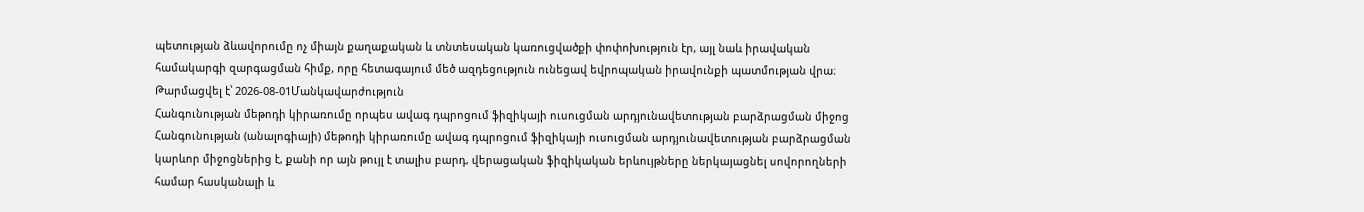պետության ձևավորումը ոչ միայն քաղաքական և տնտեսական կառուցվածքի փոփոխություն էր, այլ նաև իրավական համակարգի զարգացման հիմք, որը հետագայում մեծ ազդեցություն ունեցավ եվրոպական իրավունքի պատմության վրա։
Թարմացվել է՝ 2026-08-01Մանկավարժություն
Հանգունության մեթոդի կիրառումը որպես ավագ դպրոցում ֆիզիկայի ուսուցման արդյունավետության բարձրացման միջոց
Հանգունության (անալոգիայի) մեթոդի կիրառումը ավագ դպրոցում ֆիզիկայի ուսուցման արդյունավետության բարձրացման կարևոր միջոցներից է, քանի որ այն թույլ է տալիս բարդ, վերացական ֆիզիկական երևույթները ներկայացնել սովորողների համար հասկանալի և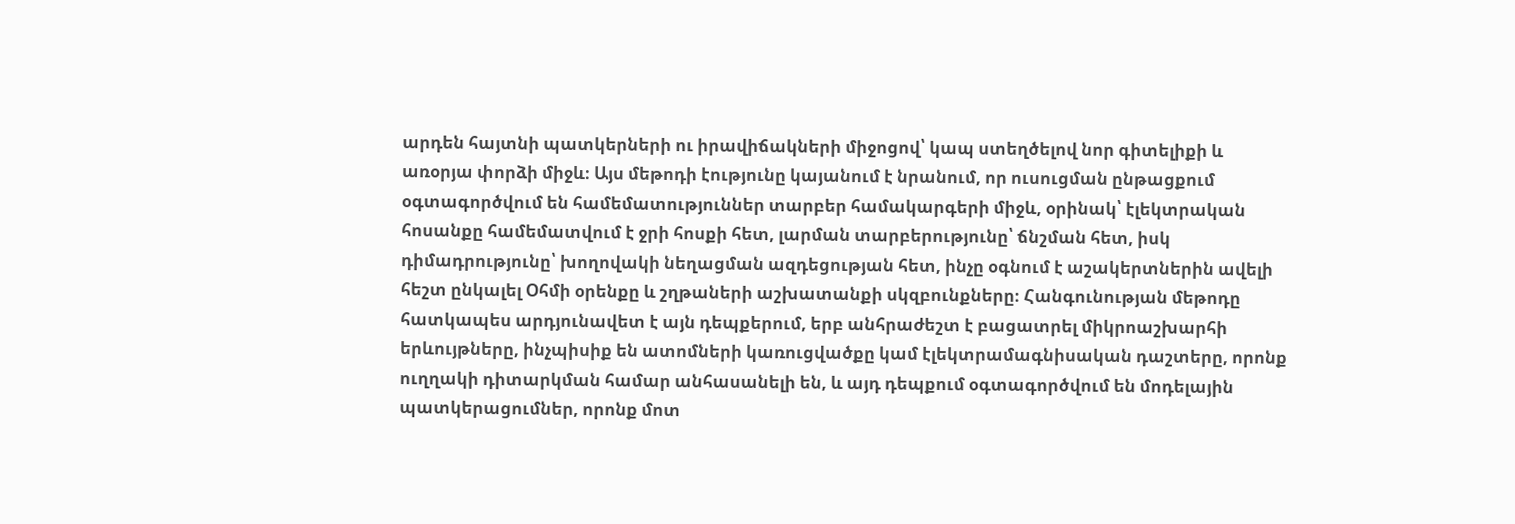արդեն հայտնի պատկերների ու իրավիճակների միջոցով՝ կապ ստեղծելով նոր գիտելիքի և առօրյա փորձի միջև։ Այս մեթոդի էությունը կայանում է նրանում, որ ուսուցման ընթացքում օգտագործվում են համեմատություններ տարբեր համակարգերի միջև, օրինակ՝ էլեկտրական հոսանքը համեմատվում է ջրի հոսքի հետ, լարման տարբերությունը՝ ճնշման հետ, իսկ դիմադրությունը՝ խողովակի նեղացման ազդեցության հետ, ինչը օգնում է աշակերտներին ավելի հեշտ ընկալել Օհմի օրենքը և շղթաների աշխատանքի սկզբունքները։ Հանգունության մեթոդը հատկապես արդյունավետ է այն դեպքերում, երբ անհրաժեշտ է բացատրել միկրոաշխարհի երևույթները, ինչպիսիք են ատոմների կառուցվածքը կամ էլեկտրամագնիսական դաշտերը, որոնք ուղղակի դիտարկման համար անհասանելի են, և այդ դեպքում օգտագործվում են մոդելային պատկերացումներ, որոնք մոտ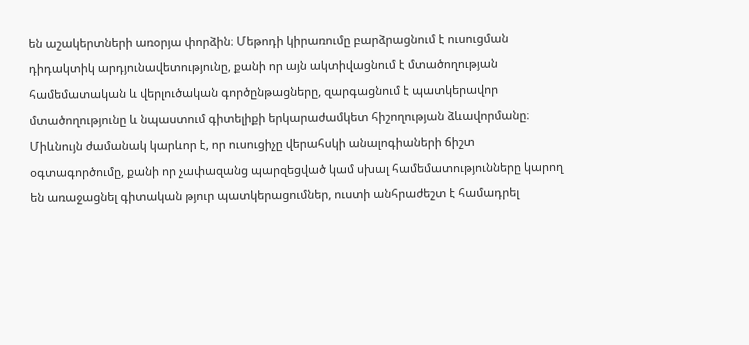են աշակերտների առօրյա փորձին։ Մեթոդի կիրառումը բարձրացնում է ուսուցման դիդակտիկ արդյունավետությունը, քանի որ այն ակտիվացնում է մտածողության համեմատական և վերլուծական գործընթացները, զարգացնում է պատկերավոր մտածողությունը և նպաստում գիտելիքի երկարաժամկետ հիշողության ձևավորմանը։ Միևնույն ժամանակ կարևոր է, որ ուսուցիչը վերահսկի անալոգիաների ճիշտ օգտագործումը, քանի որ չափազանց պարզեցված կամ սխալ համեմատությունները կարող են առաջացնել գիտական թյուր պատկերացումներ, ուստի անհրաժեշտ է համադրել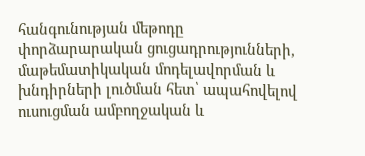հանգունության մեթոդը փորձարարական ցուցադրությունների, մաթեմատիկական մոդելավորման և խնդիրների լուծման հետ՝ ապահովելով ուսուցման ամբողջական և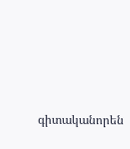գիտականորեն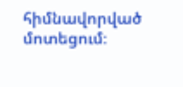հիմնավորված մոտեցում։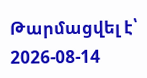Թարմացվել է՝ 2026-08-14